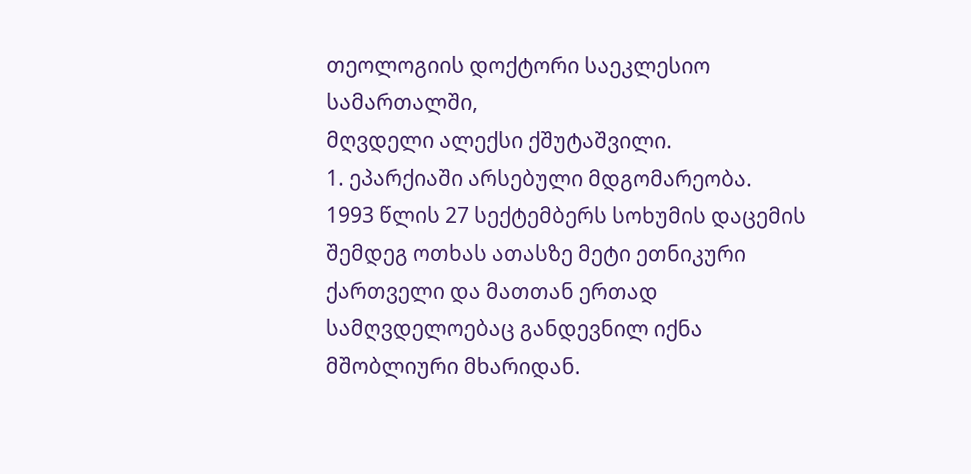თეოლოგიის დოქტორი საეკლესიო სამართალში,
მღვდელი ალექსი ქშუტაშვილი.
1. ეპარქიაში არსებული მდგომარეობა.
1993 წლის 27 სექტემბერს სოხუმის დაცემის შემდეგ ოთხას ათასზე მეტი ეთნიკური ქართველი და მათთან ერთად სამღვდელოებაც განდევნილ იქნა მშობლიური მხარიდან.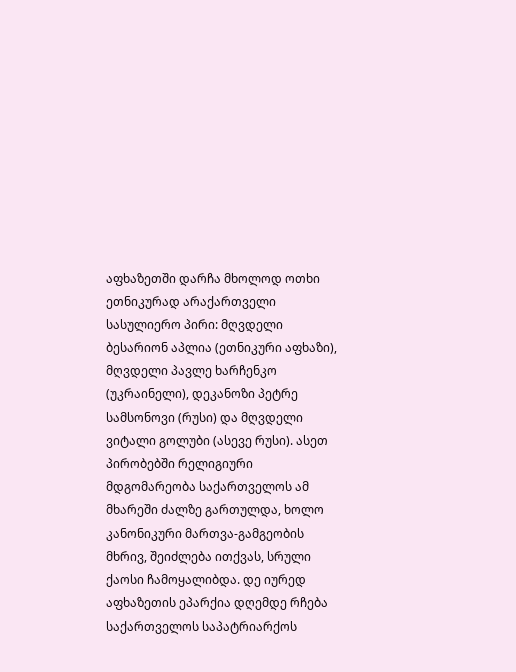აფხაზეთში დარჩა მხოლოდ ოთხი ეთნიკურად არაქართველი სასულიერო პირი: მღვდელი ბესარიონ აპლია (ეთნიკური აფხაზი), მღვდელი პავლე ხარჩენკო (უკრაინელი), დეკანოზი პეტრე სამსონოვი (რუსი) და მღვდელი ვიტალი გოლუბი (ასევე რუსი). ასეთ პირობებში რელიგიური მდგომარეობა საქართველოს ამ მხარეში ძალზე გართულდა, ხოლო კანონიკური მართვა-გამგეობის მხრივ, შეიძლება ითქვას, სრული ქაოსი ჩამოყალიბდა. დე იურედ აფხაზეთის ეპარქია დღემდე რჩება საქართველოს საპატრიარქოს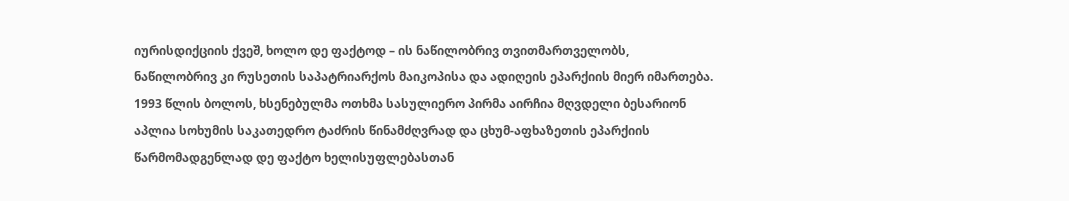იურისდიქციის ქვეშ, ხოლო დე ფაქტოდ – ის ნაწილობრივ თვითმართველობს, ნაწილობრივ კი რუსეთის საპატრიარქოს მაიკოპისა და ადიღეის ეპარქიის მიერ იმართება.
1993 წლის ბოლოს, ხსენებულმა ოთხმა სასულიერო პირმა აირჩია მღვდელი ბესარიონ აპლია სოხუმის საკათედრო ტაძრის წინამძღვრად და ცხუმ-აფხაზეთის ეპარქიის წარმომადგენლად დე ფაქტო ხელისუფლებასთან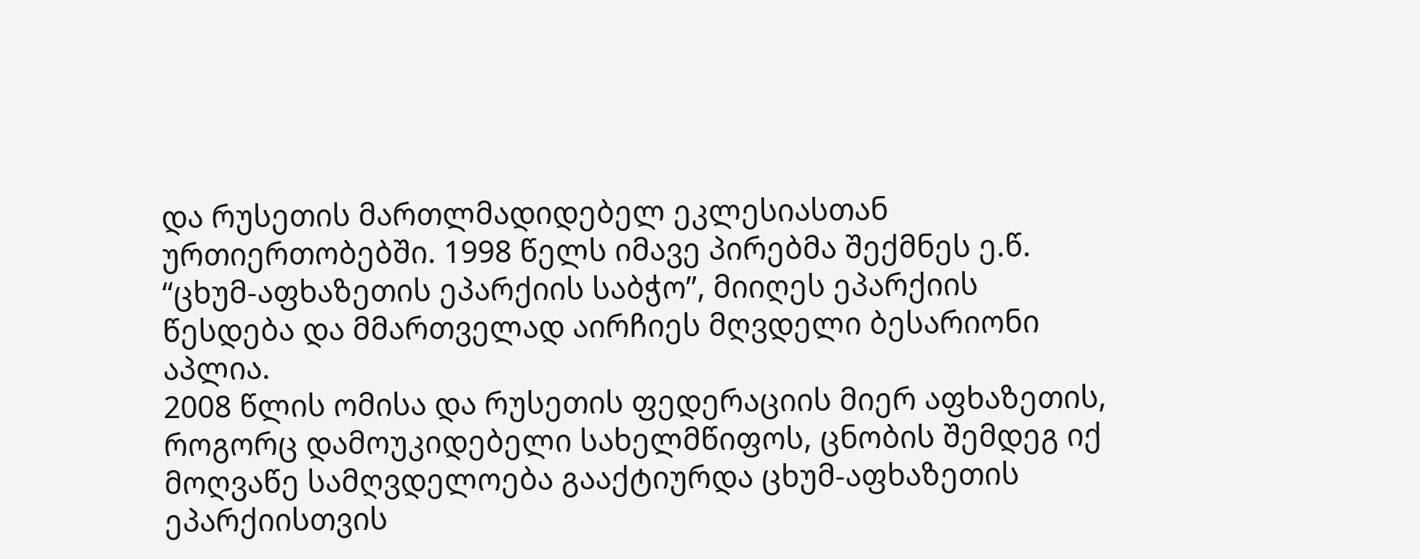და რუსეთის მართლმადიდებელ ეკლესიასთან ურთიერთობებში. 1998 წელს იმავე პირებმა შექმნეს ე.წ. “ცხუმ-აფხაზეთის ეპარქიის საბჭო”, მიიღეს ეპარქიის წესდება და მმართველად აირჩიეს მღვდელი ბესარიონი აპლია.
2008 წლის ომისა და რუსეთის ფედერაციის მიერ აფხაზეთის, როგორც დამოუკიდებელი სახელმწიფოს, ცნობის შემდეგ იქ მოღვაწე სამღვდელოება გააქტიურდა ცხუმ-აფხაზეთის ეპარქიისთვის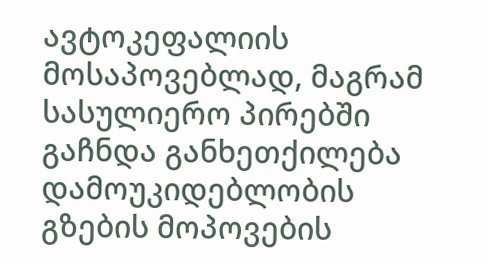ავტოკეფალიის მოსაპოვებლად, მაგრამ სასულიერო პირებში გაჩნდა განხეთქილება დამოუკიდებლობის გზების მოპოვების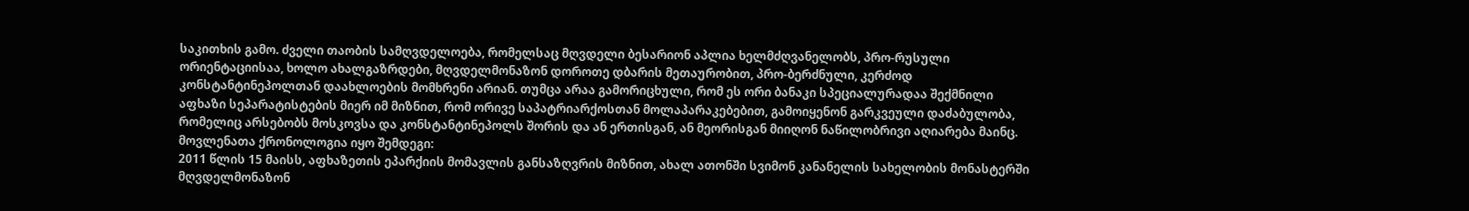საკითხის გამო. ძველი თაობის სამღვდელოება, რომელსაც მღვდელი ბესარიონ აპლია ხელმძღვანელობს, პრო-რუსული ორიენტაციისაა, ხოლო ახალგაზრდები, მღვდელმონაზონ დოროთე დბარის მეთაურობით, პრო-ბერძნული, კერძოდ კონსტანტინეპოლთან დაახლოების მომხრენი არიან. თუმცა არაა გამორიცხული, რომ ეს ორი ბანაკი სპეციალურადაა შექმნილი აფხაზი სეპარატისტების მიერ იმ მიზნით, რომ ორივე საპატრიარქოსთან მოლაპარაკებებით, გამოიყენონ გარკვეული დაძაბულობა, რომელიც არსებობს მოსკოვსა და კონსტანტინეპოლს შორის და ან ერთისგან, ან მეორისგან მიიღონ ნაწილობრივი აღიარება მაინც. მოვლენათა ქრონოლოგია იყო შემდეგი:
2011 წლის 15 მაისს, აფხაზეთის ეპარქიის მომავლის განსაზღვრის მიზნით, ახალ ათონში სვიმონ კანანელის სახელობის მონასტერში მღვდელმონაზონ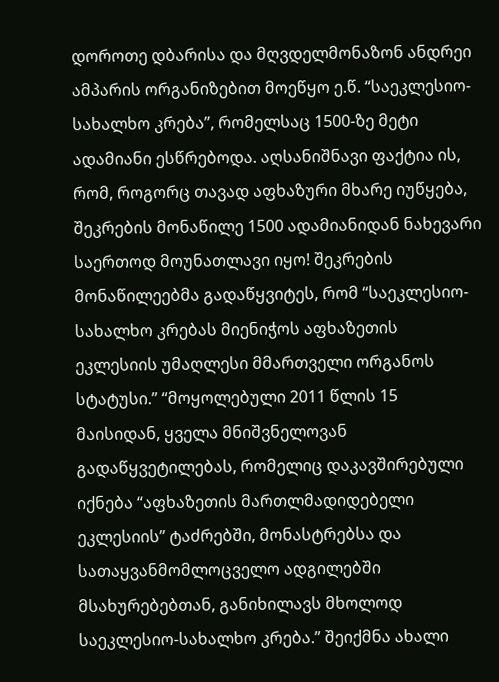დოროთე დბარისა და მღვდელმონაზონ ანდრეი ამპარის ორგანიზებით მოეწყო ე.წ. “საეკლესიო-სახალხო კრება”, რომელსაც 1500-ზე მეტი ადამიანი ესწრებოდა. აღსანიშნავი ფაქტია ის, რომ, როგორც თავად აფხაზური მხარე იუწყება, შეკრების მონაწილე 1500 ადამიანიდან ნახევარი საერთოდ მოუნათლავი იყო! შეკრების მონაწილეებმა გადაწყვიტეს, რომ “საეკლესიო-სახალხო კრებას მიენიჭოს აფხაზეთის ეკლესიის უმაღლესი მმართველი ორგანოს სტატუსი.” “მოყოლებული 2011 წლის 15 მაისიდან, ყველა მნიშვნელოვან გადაწყვეტილებას, რომელიც დაკავშირებული იქნება “აფხაზეთის მართლმადიდებელი ეკლესიის” ტაძრებში, მონასტრებსა და სათაყვანმომლოცველო ადგილებში მსახურებებთან, განიხილავს მხოლოდ საეკლესიო-სახალხო კრება.” შეიქმნა ახალი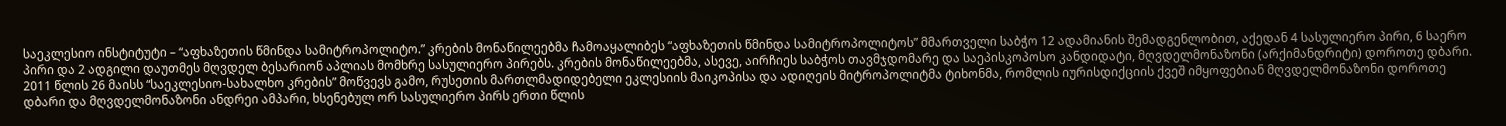საეკლესიო ინსტიტუტი – “აფხაზეთის წმინდა სამიტროპოლიტო.” კრების მონაწილეებმა ჩამოაყალიბეს “აფხაზეთის წმინდა სამიტროპოლიტოს” მმართველი საბჭო 12 ადამიანის შემადგენლობით, აქედან 4 სასულიერო პირი, 6 საერო პირი და 2 ადგილი დაუთმეს მღვდელ ბესარიონ აპლიას მომხრე სასულიერო პირებს. კრების მონაწილეებმა, ასევე, აირჩიეს საბჭოს თავმჯდომარე და საეპისკოპოსო კანდიდატი, მღვდელმონაზონი (არქიმანდრიტი) დოროთე დბარი.
2011 წლის 26 მაისს “საეკლესიო-სახალხო კრების” მოწვევს გამო, რუსეთის მართლმადიდებელი ეკლესიის მაიკოპისა და ადიღეის მიტროპოლიტმა ტიხონმა, რომლის იურისდიქციის ქვეშ იმყოფებიან მღვდელმონაზონი დოროთე დბარი და მღვდელმონაზონი ანდრეი ამპარი, ხსენებულ ორ სასულიერო პირს ერთი წლის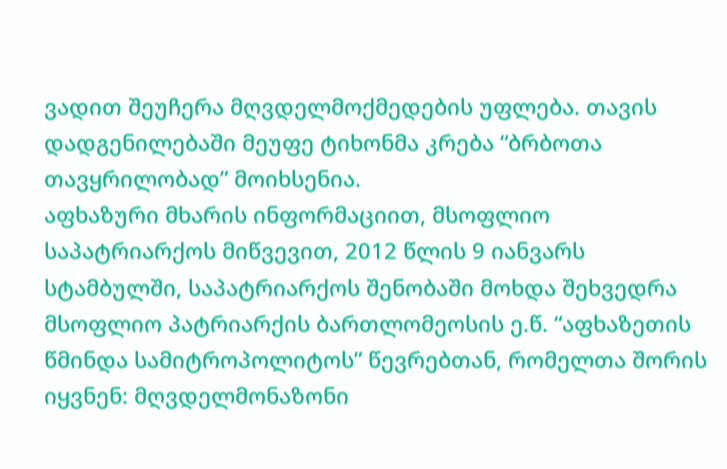ვადით შეუჩერა მღვდელმოქმედების უფლება. თავის დადგენილებაში მეუფე ტიხონმა კრება “ბრბოთა თავყრილობად” მოიხსენია.
აფხაზური მხარის ინფორმაციით, მსოფლიო საპატრიარქოს მიწვევით, 2012 წლის 9 იანვარს სტამბულში, საპატრიარქოს შენობაში მოხდა შეხვედრა მსოფლიო პატრიარქის ბართლომეოსის ე.წ. “აფხაზეთის წმინდა სამიტროპოლიტოს” წევრებთან, რომელთა შორის იყვნენ: მღვდელმონაზონი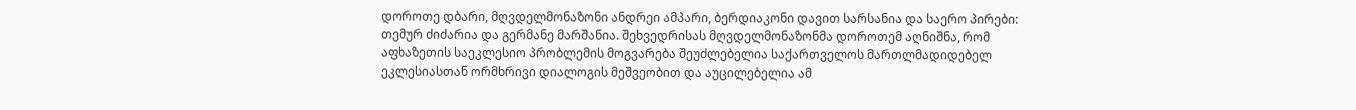დოროთე დბარი, მღვდელმონაზონი ანდრეი ამპარი, ბერდიაკონი დავით სარსანია და საერო პირები: თემურ ძიძარია და გერმანე მარშანია. შეხვედრისას მღვდელმონაზონმა დოროთემ აღნიშნა, რომ აფხაზეთის საეკლესიო პრობლემის მოგვარება შეუძლებელია საქართველოს მართლმადიდებელ ეკლესიასთან ორმხრივი დიალოგის მეშვეობით და აუცილებელია ამ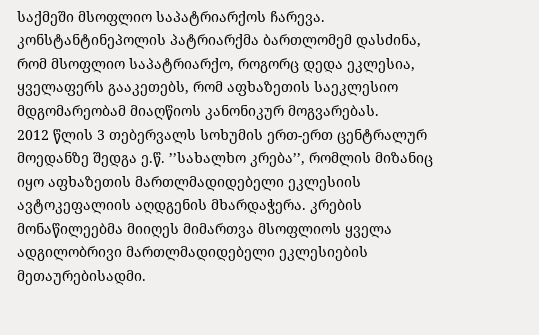საქმეში მსოფლიო საპატრიარქოს ჩარევა. კონსტანტინეპოლის პატრიარქმა ბართლომემ დასძინა, რომ მსოფლიო საპატრიარქო, როგორც დედა ეკლესია, ყველაფერს გააკეთებს, რომ აფხაზეთის საეკლესიო მდგომარეობამ მიაღწიოს კანონიკურ მოგვარებას.
2012 წლის 3 თებერვალს სოხუმის ერთ-ერთ ცენტრალურ მოედანზე შედგა ე.წ. ’’სახალხო კრება’’, რომლის მიზანიც იყო აფხაზეთის მართლმადიდებელი ეკლესიის ავტოკეფალიის აღდგენის მხარდაჭერა. კრების მონაწილეებმა მიიღეს მიმართვა მსოფლიოს ყველა ადგილობრივი მართლმადიდებელი ეკლესიების მეთაურებისადმი.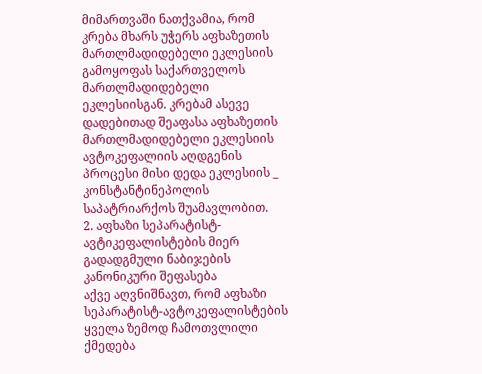მიმართვაში ნათქვამია, რომ კრება მხარს უჭერს აფხაზეთის მართლმადიდებელი ეკლესიის გამოყოფას საქართველოს მართლმადიდებელი ეკლესიისგან. კრებამ ასევე დადებითად შეაფასა აფხაზეთის მართლმადიდებელი ეკლესიის ავტოკეფალიის აღდგენის პროცესი მისი დედა ეკლესიის _ კონსტანტინეპოლის საპატრიარქოს შუამავლობით.
2. აფხაზი სეპარატისტ-ავტიკეფალისტების მიერ გადადგმული ნაბიჯების კანონიკური შეფასება
აქვე აღვნიშნავთ, რომ აფხაზი სეპარატისტ-ავტოკეფალისტების ყველა ზემოდ ჩამოთვლილი ქმედება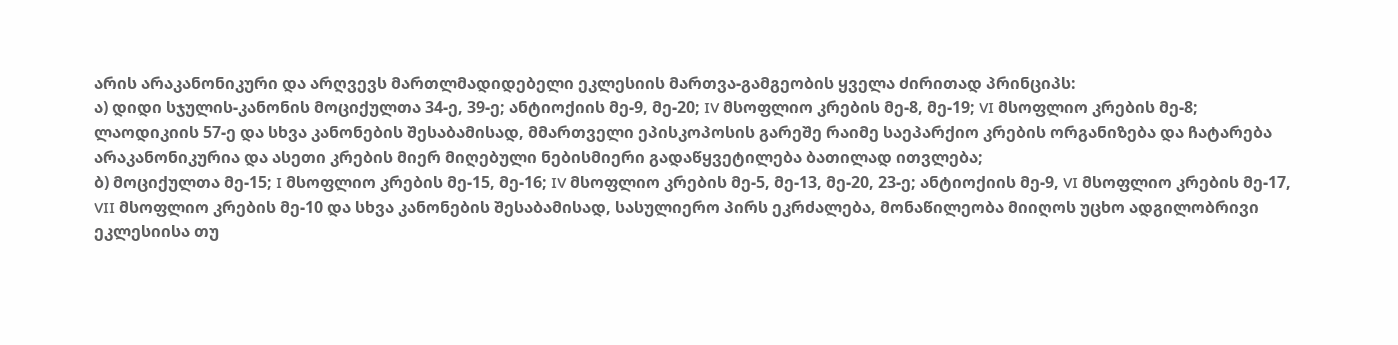არის არაკანონიკური და არღვევს მართლმადიდებელი ეკლესიის მართვა-გამგეობის ყველა ძირითად პრინციპს:
ა) დიდი სჯულის-კანონის მოციქულთა 34-ე, 39-ე; ანტიოქიის მე-9, მე-20; IV მსოფლიო კრების მე-8, მე-19; VI მსოფლიო კრების მე-8; ლაოდიკიის 57-ე და სხვა კანონების შესაბამისად, მმართველი ეპისკოპოსის გარეშე რაიმე საეპარქიო კრების ორგანიზება და ჩატარება არაკანონიკურია და ასეთი კრების მიერ მიღებული ნებისმიერი გადაწყვეტილება ბათილად ითვლება;
ბ) მოციქულთა მე-15; I მსოფლიო კრების მე-15, მე-16; IV მსოფლიო კრების მე-5, მე-13, მე-20, 23-ე; ანტიოქიის მე-9, VI მსოფლიო კრების მე-17, VII მსოფლიო კრების მე-10 და სხვა კანონების შესაბამისად, სასულიერო პირს ეკრძალება, მონაწილეობა მიიღოს უცხო ადგილობრივი ეკლესიისა თუ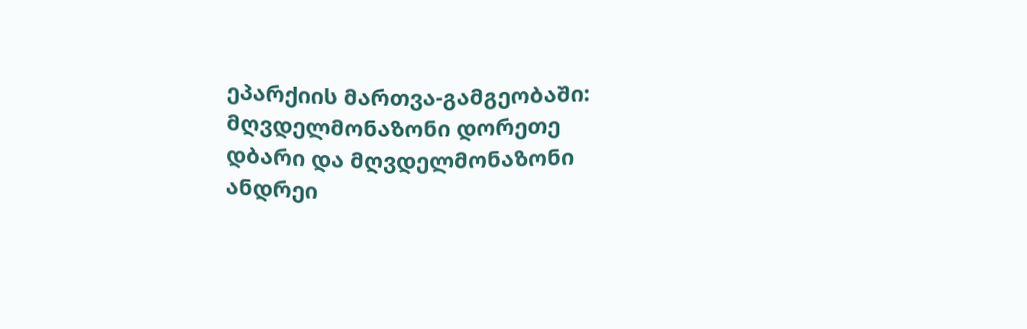ეპარქიის მართვა-გამგეობაში: მღვდელმონაზონი დორეთე დბარი და მღვდელმონაზონი ანდრეი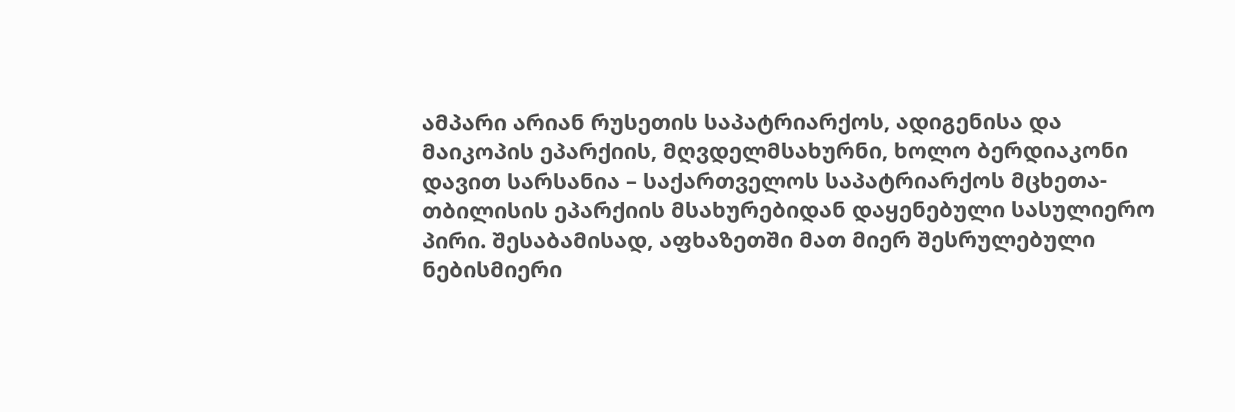ამპარი არიან რუსეთის საპატრიარქოს, ადიგენისა და მაიკოპის ეპარქიის, მღვდელმსახურნი, ხოლო ბერდიაკონი დავით სარსანია – საქართველოს საპატრიარქოს მცხეთა-თბილისის ეპარქიის მსახურებიდან დაყენებული სასულიერო პირი. შესაბამისად, აფხაზეთში მათ მიერ შესრულებული ნებისმიერი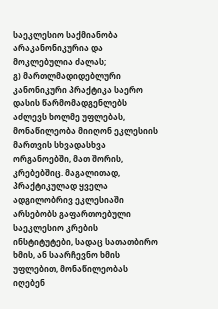საეკლესიო საქმიანობა არაკანონიკურია და მოკლებულია ძალას;
გ) მართლმადიდებლური კანონიკური პრაქტიკა საერო დასის წარმომადგენლებს აძლევს ხოლმე უფლებას, მონაწილეობა მიიღონ ეკლესიის მართვის სხვადასხვა ორგანოებში, მათ შორის, კრებებშიც. მაგალითად, პრაქტიკულად ყველა ადგილობრივ ეკლესიაში არსებობს გაფართოებული საეკლესიო კრების ინსტიტუტები, სადაც სათათბირო ხმის, ან საარჩევნო ხმის უფლებით, მონაწილეობას იღებენ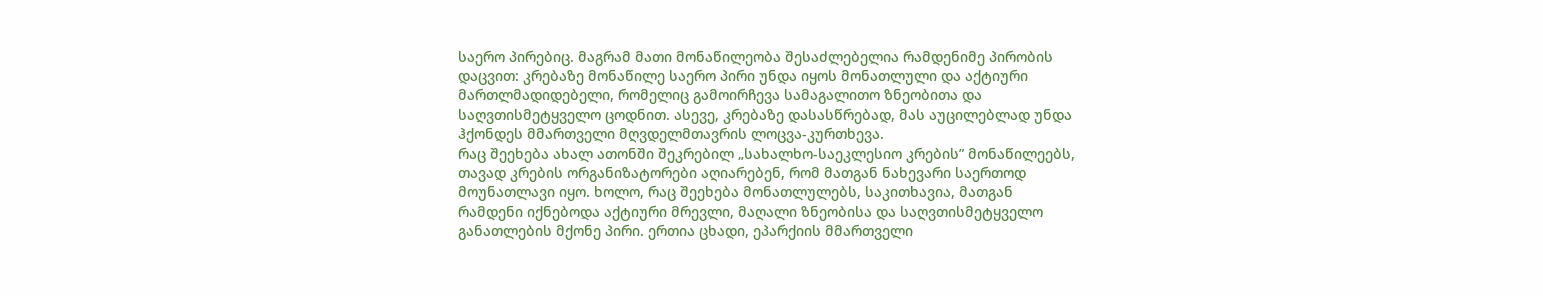საერო პირებიც. მაგრამ მათი მონაწილეობა შესაძლებელია რამდენიმე პირობის დაცვით: კრებაზე მონაწილე საერო პირი უნდა იყოს მონათლული და აქტიური მართლმადიდებელი, რომელიც გამოირჩევა სამაგალითო ზნეობითა და საღვთისმეტყველო ცოდნით. ასევე, კრებაზე დასასწრებად, მას აუცილებლად უნდა ჰქონდეს მმართველი მღვდელმთავრის ლოცვა-კურთხევა.
რაც შეეხება ახალ ათონში შეკრებილ „სახალხო-საეკლესიო კრების” მონაწილეებს, თავად კრების ორგანიზატორები აღიარებენ, რომ მათგან ნახევარი საერთოდ მოუნათლავი იყო. ხოლო, რაც შეეხება მონათლულებს, საკითხავია, მათგან რამდენი იქნებოდა აქტიური მრევლი, მაღალი ზნეობისა და საღვთისმეტყველო განათლების მქონე პირი. ერთია ცხადი, ეპარქიის მმართველი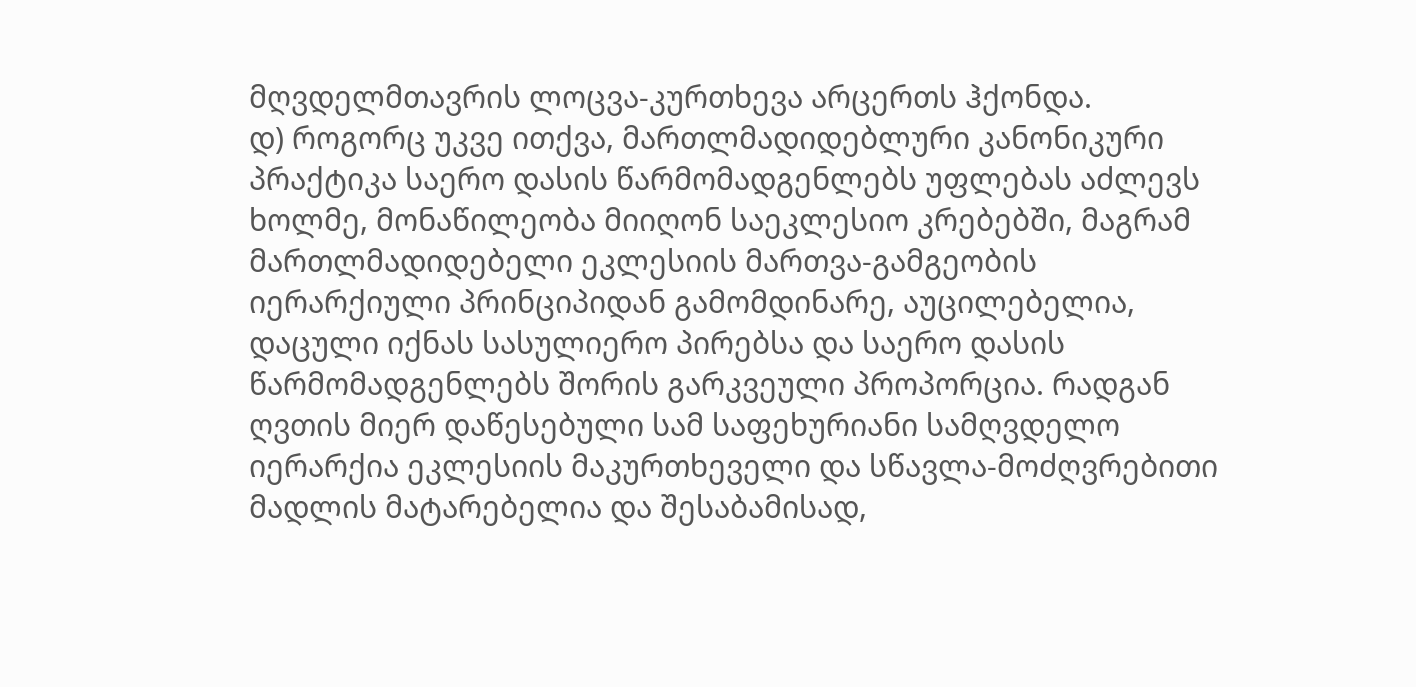მღვდელმთავრის ლოცვა-კურთხევა არცერთს ჰქონდა.
დ) როგორც უკვე ითქვა, მართლმადიდებლური კანონიკური პრაქტიკა საერო დასის წარმომადგენლებს უფლებას აძლევს ხოლმე, მონაწილეობა მიიღონ საეკლესიო კრებებში, მაგრამ მართლმადიდებელი ეკლესიის მართვა-გამგეობის იერარქიული პრინციპიდან გამომდინარე, აუცილებელია, დაცული იქნას სასულიერო პირებსა და საერო დასის წარმომადგენლებს შორის გარკვეული პროპორცია. რადგან ღვთის მიერ დაწესებული სამ საფეხურიანი სამღვდელო იერარქია ეკლესიის მაკურთხეველი და სწავლა-მოძღვრებითი მადლის მატარებელია და შესაბამისად,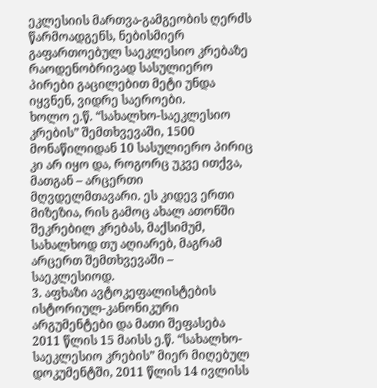ეკლესიის მართვა-გამგეობის ღერძს წარმოადგენს, ნებისმიერ გაფართოებულ საეკლესიო კრებაზე რაოდენობრივად სასულიერო პირები გაცილებით მეტი უნდა იყვნენ, ვიდრე საეროები.
ხოლო ე.წ. “სახალხო-საეკლესიო კრების” შემთხვევაში, 1500 მონაწილიდან 10 სასულიერო პირიც კი არ იყო და, როგორც უკვე ითქვა, მათგან – არცერთი მღვდელმთავარი. ეს კიდევ ერთი მიზეზია, რის გამოც ახალ ათონში შეკრებილ კრებას, მაქსიმუმ, სახალხოდ თუ აღიარებ, მაგრამ არცერთ შემთხვევაში – საეკლესიოდ.
3. აფხაზი ავტოკეფალისტების ისტორიულ-კანონიკური არგუმენტები და მათი შეფასება
2011 წლის 15 მაისს ე.წ. “სახალხო-საეკლესიო კრების” მიერ მიღებულ დოკუმენტში, 2011 წლის 14 ივლისს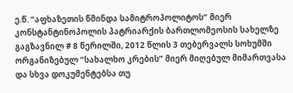ე.წ. “აფხაზეთის წმინდა სამიტროპოლიტოს” მიერ კონსტანტინოპოლის პატრიარქის ბართლომეოსის სახელზე გაგზავნილ # 8 წერილში, 2012 წლის 3 თებერვალს სოხუმში ორგანიზებულ “სახალხო კრების” მიერ მიღებულ მიმართვასა და სხვა დოკუმენტებსა თუ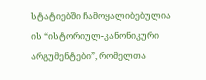სტატიებში ჩამოყალიბებულია ის “ისტორიულ-კანონიკური არგუმენტები”, რომელთა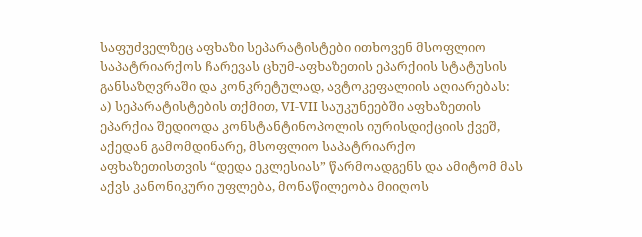საფუძველზეც აფხაზი სეპარატისტები ითხოვენ მსოფლიო საპატრიარქოს ჩარევას ცხუმ-აფხაზეთის ეპარქიის სტატუსის განსაზღვრაში და კონკრეტულად, ავტოკეფალიის აღიარებას:
ა) სეპარატისტების თქმით, VI-VII საუკუნეებში აფხაზეთის ეპარქია შედიოდა კონსტანტინოპოლის იურისდიქციის ქვეშ, აქედან გამომდინარე, მსოფლიო საპატრიარქო აფხაზეთისთვის “დედა ეკლესიას” წარმოადგენს და ამიტომ მას აქვს კანონიკური უფლება, მონაწილეობა მიიღოს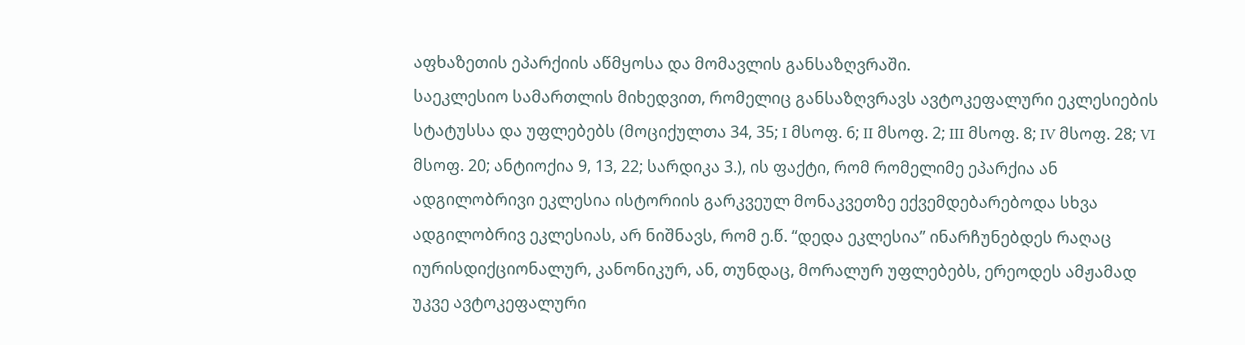აფხაზეთის ეპარქიის აწმყოსა და მომავლის განსაზღვრაში.
საეკლესიო სამართლის მიხედვით, რომელიც განსაზღვრავს ავტოკეფალური ეკლესიების სტატუსსა და უფლებებს (მოციქულთა 34, 35; I მსოფ. 6; II მსოფ. 2; III მსოფ. 8; IV მსოფ. 28; VI მსოფ. 20; ანტიოქია 9, 13, 22; სარდიკა 3.), ის ფაქტი, რომ რომელიმე ეპარქია ან ადგილობრივი ეკლესია ისტორიის გარკვეულ მონაკვეთზე ექვემდებარებოდა სხვა ადგილობრივ ეკლესიას, არ ნიშნავს, რომ ე.წ. “დედა ეკლესია” ინარჩუნებდეს რაღაც იურისდიქციონალურ, კანონიკურ, ან, თუნდაც, მორალურ უფლებებს, ერეოდეს ამჟამად უკვე ავტოკეფალური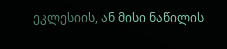ეკლესიის, ან მისი ნაწილის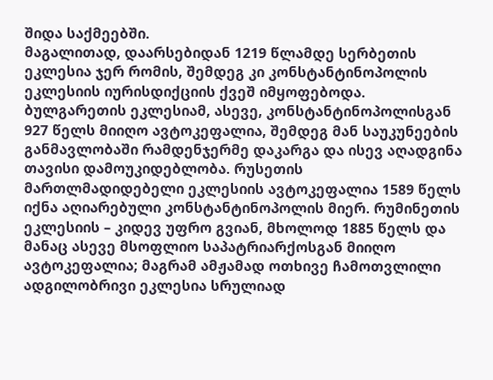შიდა საქმეებში.
მაგალითად, დაარსებიდან 1219 წლამდე სერბეთის ეკლესია ჯერ რომის, შემდეგ კი კონსტანტინოპოლის ეკლესიის იურისდიქციის ქვეშ იმყოფებოდა. ბულგარეთის ეკლესიამ, ასევე, კონსტანტინოპოლისგან 927 წელს მიიღო ავტოკეფალია, შემდეგ მან საუკუნეების განმავლობაში რამდენჯერმე დაკარგა და ისევ აღადგინა თავისი დამოუკიდებლობა. რუსეთის მართლმადიდებელი ეკლესიის ავტოკეფალია 1589 წელს იქნა აღიარებული კონსტანტინოპოლის მიერ. რუმინეთის ეკლესიის – კიდევ უფრო გვიან, მხოლოდ 1885 წელს და მანაც ასევე მსოფლიო საპატრიარქოსგან მიიღო ავტოკეფალია; მაგრამ ამჟამად ოთხივე ჩამოთვლილი ადგილობრივი ეკლესია სრულიად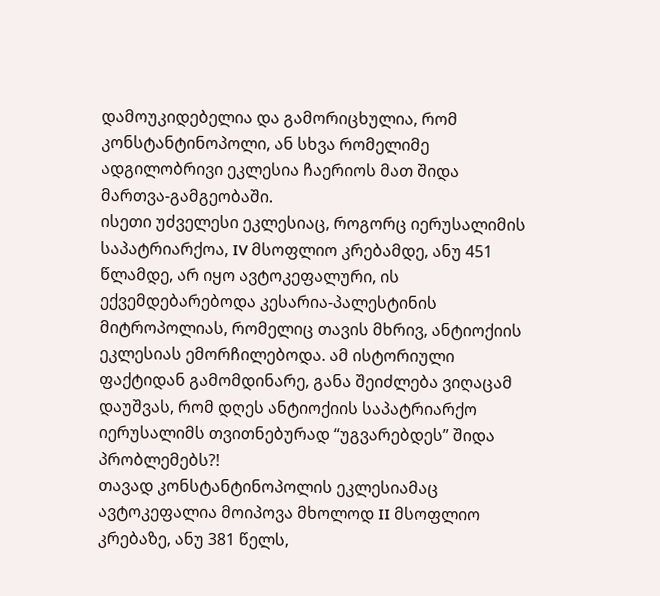დამოუკიდებელია და გამორიცხულია, რომ კონსტანტინოპოლი, ან სხვა რომელიმე ადგილობრივი ეკლესია ჩაერიოს მათ შიდა მართვა-გამგეობაში.
ისეთი უძველესი ეკლესიაც, როგორც იერუსალიმის საპატრიარქოა, IV მსოფლიო კრებამდე, ანუ 451 წლამდე, არ იყო ავტოკეფალური, ის ექვემდებარებოდა კესარია-პალესტინის მიტროპოლიას, რომელიც თავის მხრივ, ანტიოქიის ეკლესიას ემორჩილებოდა. ამ ისტორიული ფაქტიდან გამომდინარე, განა შეიძლება ვიღაცამ დაუშვას, რომ დღეს ანტიოქიის საპატრიარქო იერუსალიმს თვითნებურად “უგვარებდეს” შიდა პრობლემებს?!
თავად კონსტანტინოპოლის ეკლესიამაც ავტოკეფალია მოიპოვა მხოლოდ II მსოფლიო კრებაზე, ანუ 381 წელს,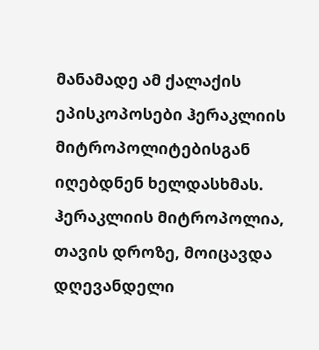მანამადე ამ ქალაქის ეპისკოპოსები ჰერაკლიის მიტროპოლიტებისგან იღებდნენ ხელდასხმას. ჰერაკლიის მიტროპოლია, თავის დროზე, მოიცავდა დღევანდელი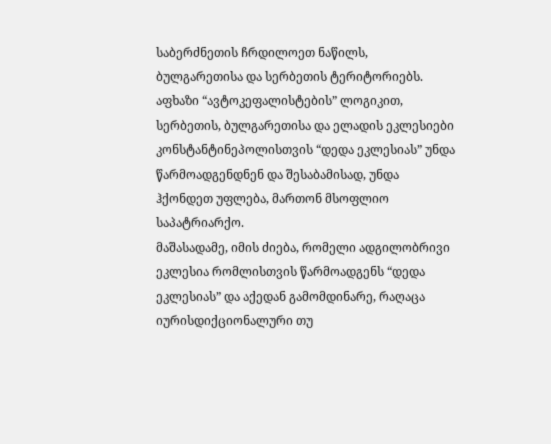საბერძნეთის ჩრდილოეთ ნაწილს, ბულგარეთისა და სერბეთის ტერიტორიებს. აფხაზი “ავტოკეფალისტების” ლოგიკით, სერბეთის, ბულგარეთისა და ელადის ეკლესიები კონსტანტინეპოლისთვის “დედა ეკლესიას” უნდა წარმოადგენდნენ და შესაბამისად, უნდა ჰქონდეთ უფლება, მართონ მსოფლიო საპატრიარქო.
მაშასადამე, იმის ძიება, რომელი ადგილობრივი ეკლესია რომლისთვის წარმოადგენს “დედა ეკლესიას” და აქედან გამომდინარე, რაღაცა იურისდიქციონალური თუ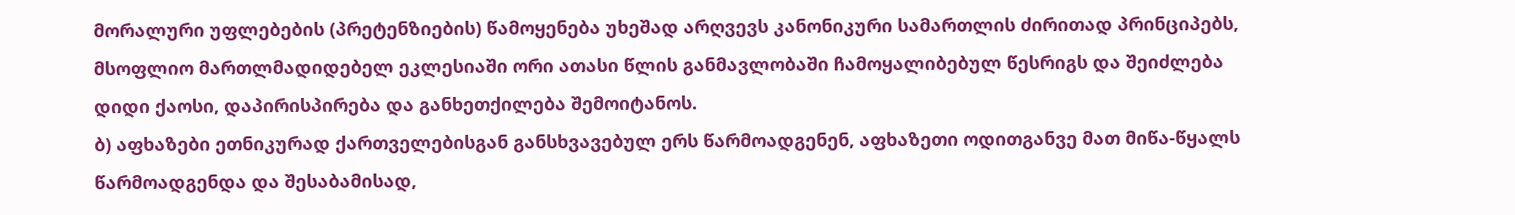მორალური უფლებების (პრეტენზიების) წამოყენება უხეშად არღვევს კანონიკური სამართლის ძირითად პრინციპებს, მსოფლიო მართლმადიდებელ ეკლესიაში ორი ათასი წლის განმავლობაში ჩამოყალიბებულ წესრიგს და შეიძლება დიდი ქაოსი, დაპირისპირება და განხეთქილება შემოიტანოს.
ბ) აფხაზები ეთნიკურად ქართველებისგან განსხვავებულ ერს წარმოადგენენ, აფხაზეთი ოდითგანვე მათ მიწა-წყალს წარმოადგენდა და შესაბამისად,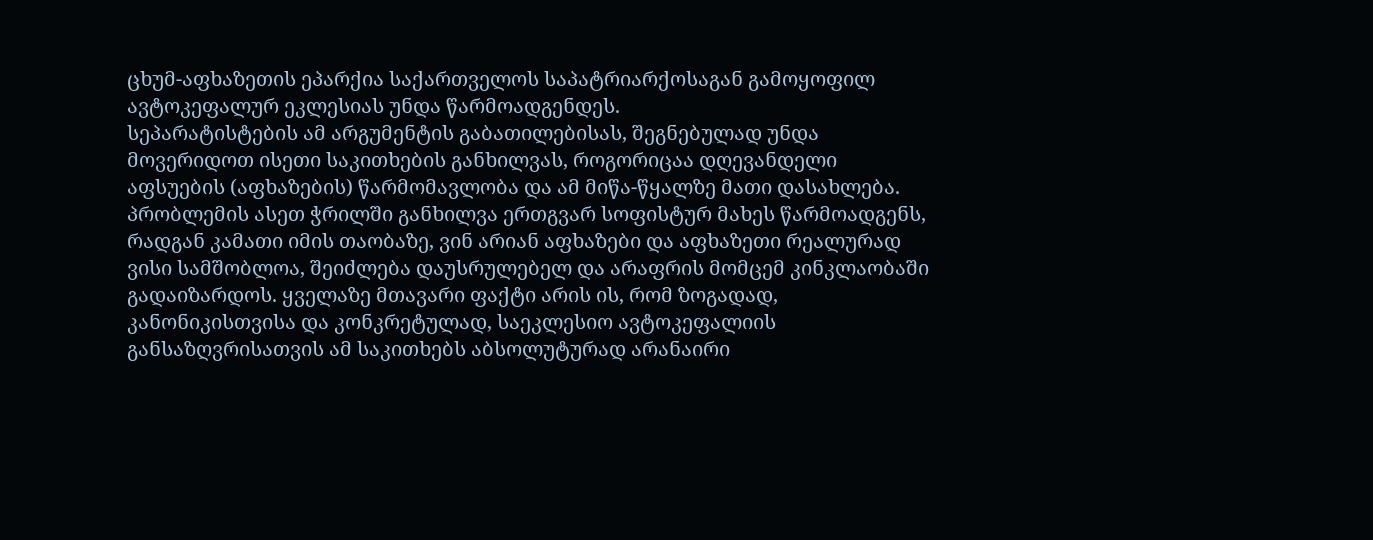ცხუმ-აფხაზეთის ეპარქია საქართველოს საპატრიარქოსაგან გამოყოფილ ავტოკეფალურ ეკლესიას უნდა წარმოადგენდეს.
სეპარატისტების ამ არგუმენტის გაბათილებისას, შეგნებულად უნდა მოვერიდოთ ისეთი საკითხების განხილვას, როგორიცაა დღევანდელი აფსუების (აფხაზების) წარმომავლობა და ამ მიწა-წყალზე მათი დასახლება. პრობლემის ასეთ ჭრილში განხილვა ერთგვარ სოფისტურ მახეს წარმოადგენს, რადგან კამათი იმის თაობაზე, ვინ არიან აფხაზები და აფხაზეთი რეალურად ვისი სამშობლოა, შეიძლება დაუსრულებელ და არაფრის მომცემ კინკლაობაში გადაიზარდოს. ყველაზე მთავარი ფაქტი არის ის, რომ ზოგადად, კანონიკისთვისა და კონკრეტულად, საეკლესიო ავტოკეფალიის განსაზღვრისათვის ამ საკითხებს აბსოლუტურად არანაირი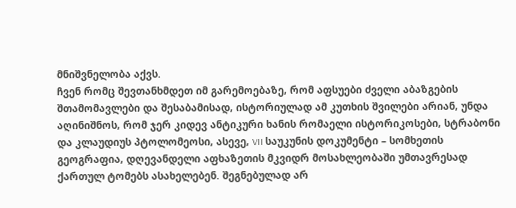მნიშვნელობა აქვს.
ჩვენ რომც შევთანხმდეთ იმ გარემოებაზე, რომ აფსუები ძველი აბაზგების შთამომავლები და შესაბამისად, ისტორიულად ამ კუთხის შვილები არიან, უნდა აღინიშნოს, რომ ჯერ კიდევ ანტიკური ხანის რომაელი ისტორიკოსები, სტრაბონი და კლაუდიუს პტოლომეოსი, ასევე, VII საუკუნის დოკუმენტი – სომხეთის გეოგრაფია, დღევანდელი აფხაზეთის მკვიდრ მოსახლეობაში უმთავრესად ქართულ ტომებს ასახელებენ. შეგნებულად არ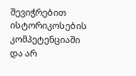შევიჭრებით ისტორიკოსების კომპეტენციაში და არ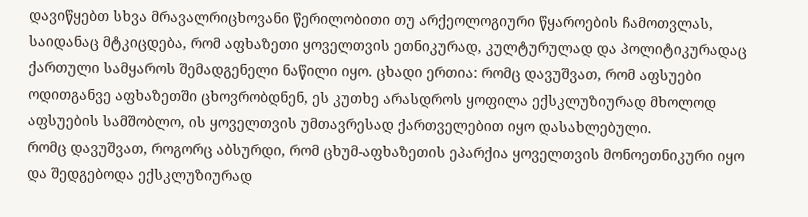დავიწყებთ სხვა მრავალრიცხოვანი წერილობითი თუ არქეოლოგიური წყაროების ჩამოთვლას, საიდანაც მტკიცდება, რომ აფხაზეთი ყოველთვის ეთნიკურად, კულტურულად და პოლიტიკურადაც ქართული სამყაროს შემადგენელი ნაწილი იყო. ცხადი ერთია: რომც დავუშვათ, რომ აფსუები ოდითგანვე აფხაზეთში ცხოვრობდნენ, ეს კუთხე არასდროს ყოფილა ექსკლუზიურად მხოლოდ აფსუების სამშობლო, ის ყოველთვის უმთავრესად ქართველებით იყო დასახლებული.
რომც დავუშვათ, როგორც აბსურდი, რომ ცხუმ-აფხაზეთის ეპარქია ყოველთვის მონოეთნიკური იყო და შედგებოდა ექსკლუზიურად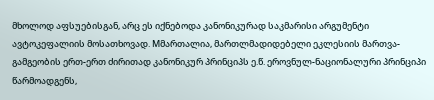მხოლოდ აფსუებისგან, არც ეს იქნებოდა კანონიკურად საკმარისი არგუმენტი ავტოკეფალიის მოსათხოვად. Mმართალია, მართლმადიდებელი ეკლესიის მართვა-გამგეობის ერთ-ერთ ძირითად კანონიკურ პრინციპს ე.წ. ეროვნულ-ნაციონალური პრინციპი წარმოადგენს,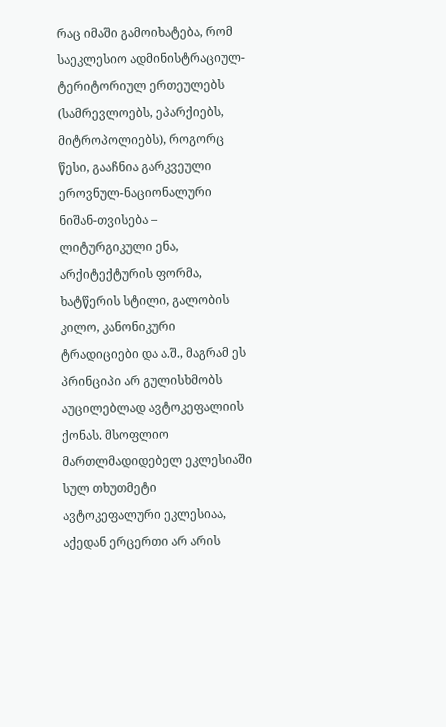რაც იმაში გამოიხატება, რომ საეკლესიო ადმინისტრაციულ-ტერიტორიულ ერთეულებს (სამრევლოებს, ეპარქიებს, მიტროპოლიებს), როგორც წესი, გააჩნია გარკვეული ეროვნულ-ნაციონალური ნიშან-თვისება – ლიტურგიკული ენა, არქიტექტურის ფორმა, ხატწერის სტილი, გალობის კილო, კანონიკური ტრადიციები და ა.შ., მაგრამ ეს პრინციპი არ გულისხმობს აუცილებლად ავტოკეფალიის ქონას. მსოფლიო მართლმადიდებელ ეკლესიაში სულ თხუთმეტი ავტოკეფალური ეკლესიაა, აქედან ერცერთი არ არის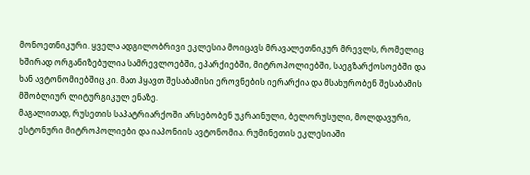მონოეთნიკური. ყველა ადგილობრივი ეკლესია მოიცავს მრავალეთნიკურ მრევლს, რომელიც ხშირად ორგანიზებულია სამრევლოებში, ეპარქიებში, მიტროპოლიებში, საეგზარქოსოებში და ხან ავტონომიებშიც კი. მათ ჰყავთ შესაბამისი ეროვნების იერარქია და მსახურობენ შესაბამის მშობლიურ ლიტურგიკულ ენაზე.
მაგალითად, რუსეთის საპატრიარქოში არსებობენ უკრაინული, ბელორუსული, მოლდავური, ესტონური მიტროპოლიები და იაპონიის ავტონომია. რუმინეთის ეკლესიაში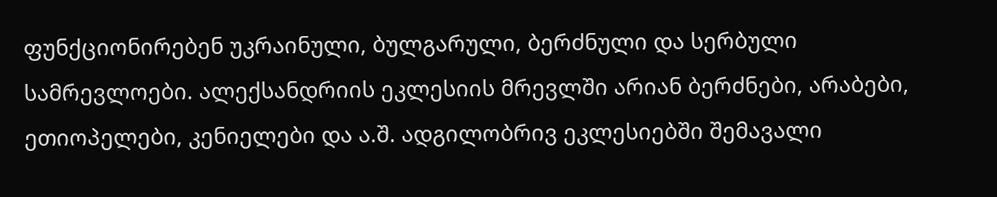ფუნქციონირებენ უკრაინული, ბულგარული, ბერძნული და სერბული სამრევლოები. ალექსანდრიის ეკლესიის მრევლში არიან ბერძნები, არაბები, ეთიოპელები, კენიელები და ა.შ. ადგილობრივ ეკლესიებში შემავალი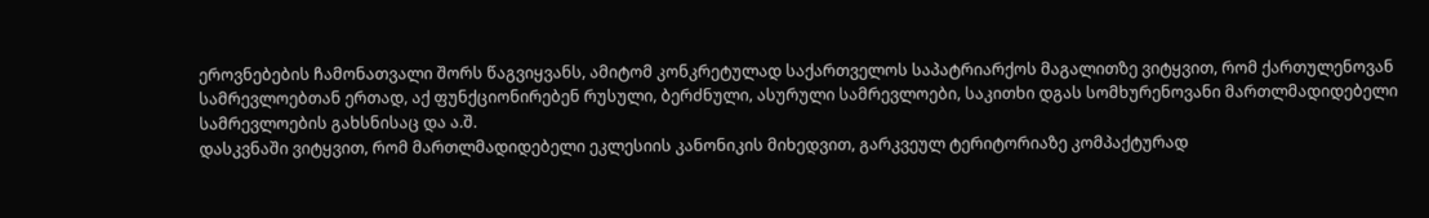ეროვნებების ჩამონათვალი შორს წაგვიყვანს, ამიტომ კონკრეტულად საქართველოს საპატრიარქოს მაგალითზე ვიტყვით, რომ ქართულენოვან სამრევლოებთან ერთად, აქ ფუნქციონირებენ რუსული, ბერძნული, ასურული სამრევლოები, საკითხი დგას სომხურენოვანი მართლმადიდებელი სამრევლოების გახსნისაც და ა.შ.
დასკვნაში ვიტყვით, რომ მართლმადიდებელი ეკლესიის კანონიკის მიხედვით, გარკვეულ ტერიტორიაზე კომპაქტურად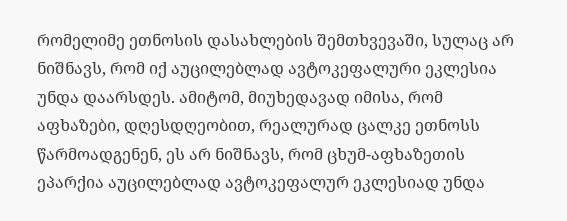რომელიმე ეთნოსის დასახლების შემთხვევაში, სულაც არ ნიშნავს, რომ იქ აუცილებლად ავტოკეფალური ეკლესია უნდა დაარსდეს. ამიტომ, მიუხედავად იმისა, რომ აფხაზები, დღესდღეობით, რეალურად ცალკე ეთნოსს წარმოადგენენ, ეს არ ნიშნავს, რომ ცხუმ-აფხაზეთის ეპარქია აუცილებლად ავტოკეფალურ ეკლესიად უნდა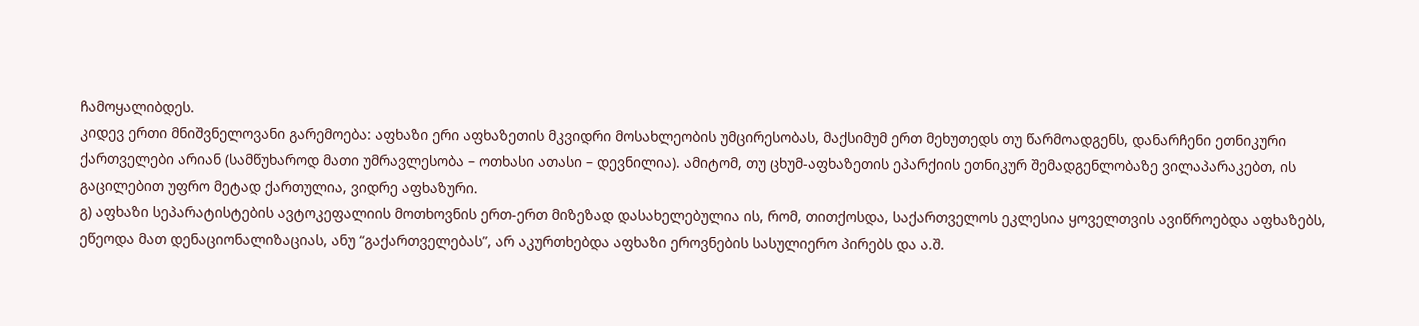ჩამოყალიბდეს.
კიდევ ერთი მნიშვნელოვანი გარემოება: აფხაზი ერი აფხაზეთის მკვიდრი მოსახლეობის უმცირესობას, მაქსიმუმ ერთ მეხუთედს თუ წარმოადგენს, დანარჩენი ეთნიკური ქართველები არიან (სამწუხაროდ მათი უმრავლესობა – ოთხასი ათასი – დევნილია). ამიტომ, თუ ცხუმ-აფხაზეთის ეპარქიის ეთნიკურ შემადგენლობაზე ვილაპარაკებთ, ის გაცილებით უფრო მეტად ქართულია, ვიდრე აფხაზური.
გ) აფხაზი სეპარატისტების ავტოკეფალიის მოთხოვნის ერთ-ერთ მიზეზად დასახელებულია ის, რომ, თითქოსდა, საქართველოს ეკლესია ყოველთვის ავიწროებდა აფხაზებს, ეწეოდა მათ დენაციონალიზაციას, ანუ “გაქართველებას”, არ აკურთხებდა აფხაზი ეროვნების სასულიერო პირებს და ა.შ.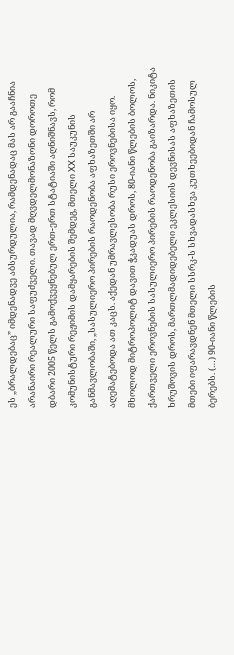ეს „ბრალდებაც” იმდენადვე აბსურდულია, რამდენადაც მას არ გააჩნია არანაირი რეალური საფუძველი. თავად მღვდელმონაზონი დოროთე დბარი 2005 წელს გამოქვეყნებულ ერთ-ერთ სტატიაში აღნიშნავს, რომ კომუნისტური რეჟიმის დამყარების შემდეგ, მთელი XX საუკუნის განმავლობაში, „სასულიერო პირების რაოდენობა აფხაზეთში არ აღემატებოდა ათ კაცს. აქედან უმრავლესობა რუსი ეროვნებისა იყო. მხოლოდ მიტროპოლიტ დავით ჭკადუას დროს, 80-იანი წლების ბოლოს, ქართველი ეროვნების სასულიერო პირების რაოდენობა გაიზარდა. ნიკიტა ხრუშოვის დროს, მართლმადიდებელი ეკლესიის დევნისას აფხაზეთის მთები იფარავდნენ მთელი სსრკ-ს სხვადასხვა კუთხეებიდან ჩამოსულ ბერებს. (…) 90-იანი წლების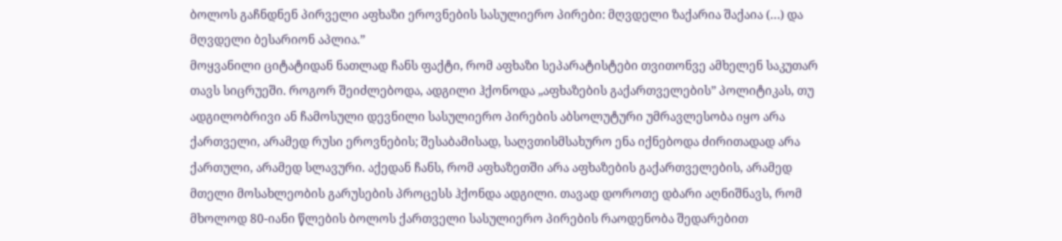ბოლოს გაჩნდნენ პირველი აფხაზი ეროვნების სასულიერო პირები: მღვდელი ზაქარია შაქაია (…) და მღვდელი ბესარიონ აპლია.”
მოყვანილი ციტატიდან ნათლად ჩანს ფაქტი, რომ აფხაზი სეპარატისტები თვითონვე ამხელენ საკუთარ თავს სიცრუეში. როგორ შეიძლებოდა, ადგილი ჰქონოდა „აფხაზების გაქართველების” პოლიტიკას, თუ ადგილობრივი ან ჩამოსული დევნილი სასულიერო პირების აბსოლუტური უმრავლესობა იყო არა ქართველი, არამედ რუსი ეროვნების; შესაბამისად, საღვთისმსახურო ენა იქნებოდა ძირითადად არა ქართული, არამედ სლავური. აქედან ჩანს, რომ აფხაზეთში არა აფხაზების გაქართველების, არამედ მთელი მოსახლეობის გარუსების პროცესს ჰქონდა ადგილი. თავად დოროთე დბარი აღნიშნავს, რომ მხოლოდ 80-იანი წლების ბოლოს ქართველი სასულიერო პირების რაოდენობა შედარებით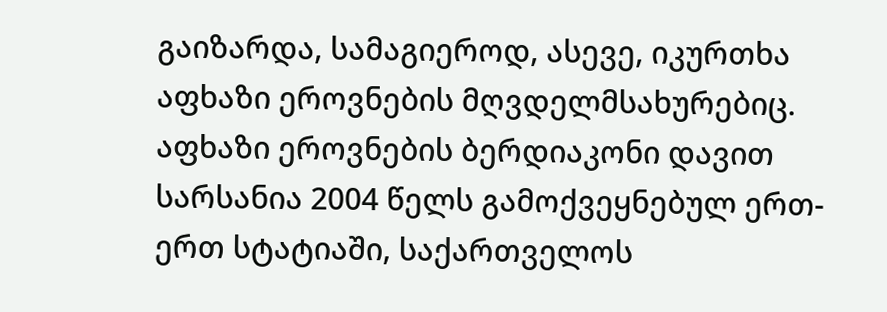გაიზარდა, სამაგიეროდ, ასევე, იკურთხა აფხაზი ეროვნების მღვდელმსახურებიც.
აფხაზი ეროვნების ბერდიაკონი დავით სარსანია 2004 წელს გამოქვეყნებულ ერთ-ერთ სტატიაში, საქართველოს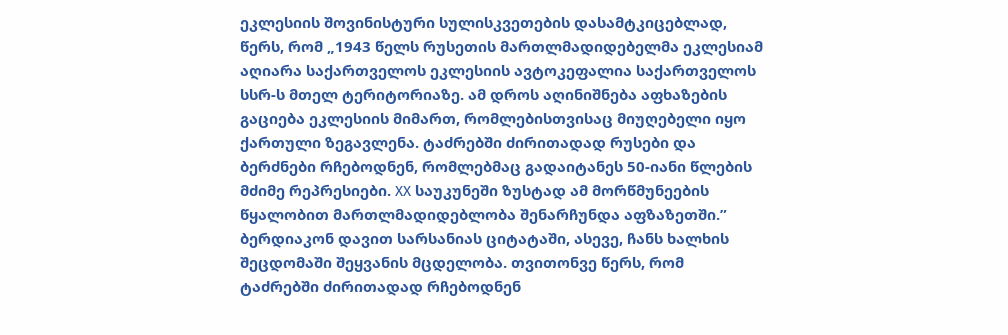ეკლესიის შოვინისტური სულისკვეთების დასამტკიცებლად, წერს, რომ „1943 წელს რუსეთის მართლმადიდებელმა ეკლესიამ აღიარა საქართველოს ეკლესიის ავტოკეფალია საქართველოს სსრ-ს მთელ ტერიტორიაზე. ამ დროს აღინიშნება აფხაზების გაციება ეკლესიის მიმართ, რომლებისთვისაც მიუღებელი იყო ქართული ზეგავლენა. ტაძრებში ძირითადად რუსები და ბერძნები რჩებოდნენ, რომლებმაც გადაიტანეს 50-იანი წლების მძიმე რეპრესიები. XX საუკუნეში ზუსტად ამ მორწმუნეების წყალობით მართლმადიდებლობა შენარჩუნდა აფზაზეთში.”
ბერდიაკონ დავით სარსანიას ციტატაში, ასევე, ჩანს ხალხის შეცდომაში შეყვანის მცდელობა. თვითონვე წერს, რომ ტაძრებში ძირითადად რჩებოდნენ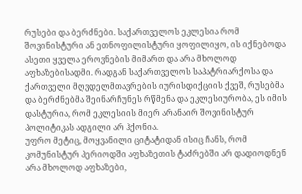რუსები და ბერძნები. საქართველოს ეკლესია რომ შოვინისტური ან ეთნოფილისტური ყოფილიყო, ის იქნებოდა ასეთი ყველა ეროვნების მიმართ და არა მხოლოდ აფხაზებისადმი. რადგან საქართველოს საპატრიარქოსა და ქართველი მღვდელმთავრების იურისდიქციის ქვეშ, რუსებმა და ბერძნებმა შეინარჩუნეს რწმენა და ეკლესიურობა, ეს იმის დასტურია, რომ ეკლესიის მიერ არანაირ შოვინისტურ პოლიტიკას ადგილი არ ჰქონია.
უფრო მეტიც, მოყვანილი ციტატიდან ისიც ჩანს, რომ კომუნისტურ პერიოდში აფხაზეთის ტაძრებში არ დადიოდნენ არა მხოლოდ აფხაზები,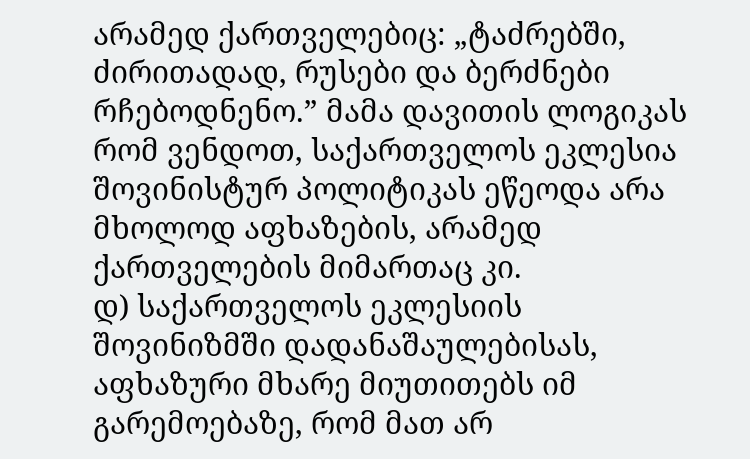არამედ ქართველებიც: „ტაძრებში, ძირითადად, რუსები და ბერძნები რჩებოდნენო.” მამა დავითის ლოგიკას რომ ვენდოთ, საქართველოს ეკლესია შოვინისტურ პოლიტიკას ეწეოდა არა მხოლოდ აფხაზების, არამედ ქართველების მიმართაც კი.
დ) საქართველოს ეკლესიის შოვინიზმში დადანაშაულებისას, აფხაზური მხარე მიუთითებს იმ გარემოებაზე, რომ მათ არ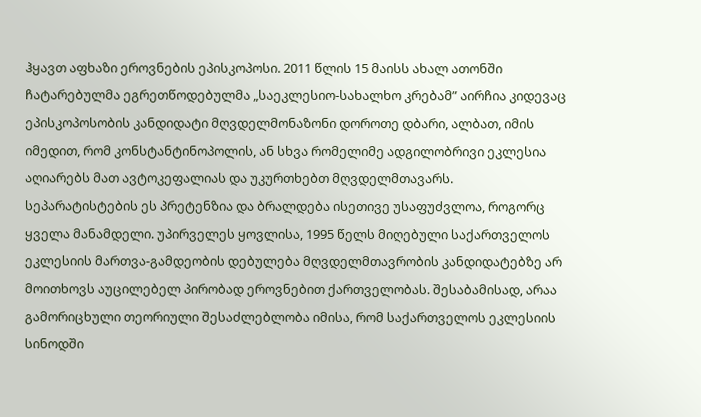ჰყავთ აფხაზი ეროვნების ეპისკოპოსი. 2011 წლის 15 მაისს ახალ ათონში ჩატარებულმა ეგრეთწოდებულმა „საეკლესიო-სახალხო კრებამ” აირჩია კიდევაც ეპისკოპოსობის კანდიდატი მღვდელმონაზონი დოროთე დბარი, ალბათ, იმის იმედით, რომ კონსტანტინოპოლის, ან სხვა რომელიმე ადგილობრივი ეკლესია აღიარებს მათ ავტოკეფალიას და უკურთხებთ მღვდელმთავარს.
სეპარატისტების ეს პრეტენზია და ბრალდება ისეთივე უსაფუძვლოა, როგორც ყველა მანამდელი. უპირველეს ყოვლისა, 1995 წელს მიღებული საქართველოს ეკლესიის მართვა-გამდეობის დებულება მღვდელმთავრობის კანდიდატებზე არ მოითხოვს აუცილებელ პირობად ეროვნებით ქართველობას. შესაბამისად, არაა გამორიცხული თეორიული შესაძლებლობა იმისა, რომ საქართველოს ეკლესიის სინოდში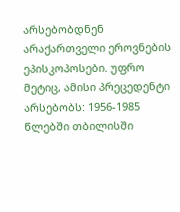არსებობდნენ არაქართველი ეროვნების ეპისკოპოსები. უფრო მეტიც, ამისი პრეცედენტი არსებობს: 1956-1985 წლებში თბილისში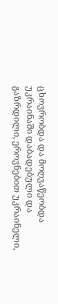ცხოვრობდა და მოღვაწეობდა უკრაინაში დაბადებული და გაზრდილი, ეროვნებით უკრაინელი,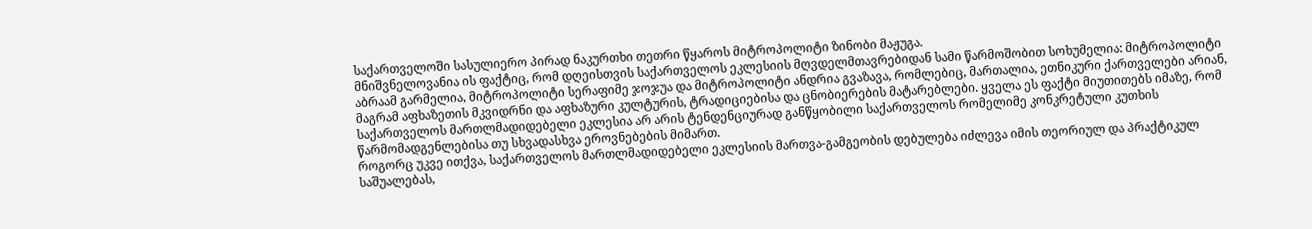საქართველოში სასულიერო პირად ნაკურთხი თეთრი წყაროს მიტროპოლიტი ზინობი მაჟუგა.
მნიშვნელოვანია ის ფაქტიც, რომ დღეისთვის საქართველოს ეკლესიის მღვდელმთავრებიდან სამი წარმოშობით სოხუმელია: მიტროპოლიტი აბრაამ გარმელია, მიტროპოლიტი სერაფიმე ჯოჯუა და მიტროპოლიტი ანდრია გვაზავა, რომლებიც, მართალია, ეთნიკური ქართველები არიან, მაგრამ აფხაზეთის მკვიდრნი და აფხაზური კულტურის, ტრადიციებისა და ცნობიერების მატარებლები. ყველა ეს ფაქტი მიუთითებს იმაზე, რომ საქართველოს მართლმადიდებელი ეკლესია არ არის ტენდენციურად განწყობილი საქართველოს რომელიმე კონკრეტული კუთხის წარმომადგენლებისა თუ სხვადასხვა ეროვნებების მიმართ.
როგორც უკვე ითქვა, საქართველოს მართლმადიდებელი ეკლესიის მართვა-გამგეობის დებულება იძლევა იმის თეორიულ და პრაქტიკულ საშუალებას,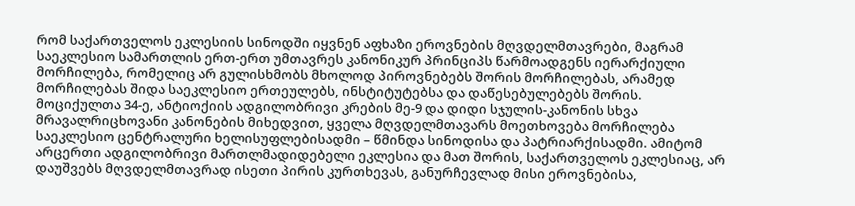რომ საქართველოს ეკლესიის სინოდში იყვნენ აფხაზი ეროვნების მღვდელმთავრები, მაგრამ საეკლესიო სამართლის ერთ-ერთ უმთავრეს კანონიკურ პრინციპს წარმოადგენს იერარქიული მორჩილება, რომელიც არ გულისხმობს მხოლოდ პიროვნებებს შორის მორჩილებას, არამედ მორჩილებას შიდა საეკლესიო ერთეულებს, ინსტიტუტებსა და დაწესებულებებს შორის. მოციქულთა 34-ე, ანტიოქიის ადგილობრივი კრების მე-9 და დიდი სჯულის-კანონის სხვა მრავალრიცხოვანი კანონების მიხედვით, ყველა მღვდელმთავარს მოეთხოვება მორჩილება საეკლესიო ცენტრალური ხელისუფლებისადმი – წმინდა სინოდისა და პატრიარქისადმი. ამიტომ არცერთი ადგილობრივი მართლმადიდებელი ეკლესია და მათ შორის, საქართველოს ეკლესიაც, არ დაუშვებს მღვდელმთავრად ისეთი პირის კურთხევას, განურჩევლად მისი ეროვნებისა,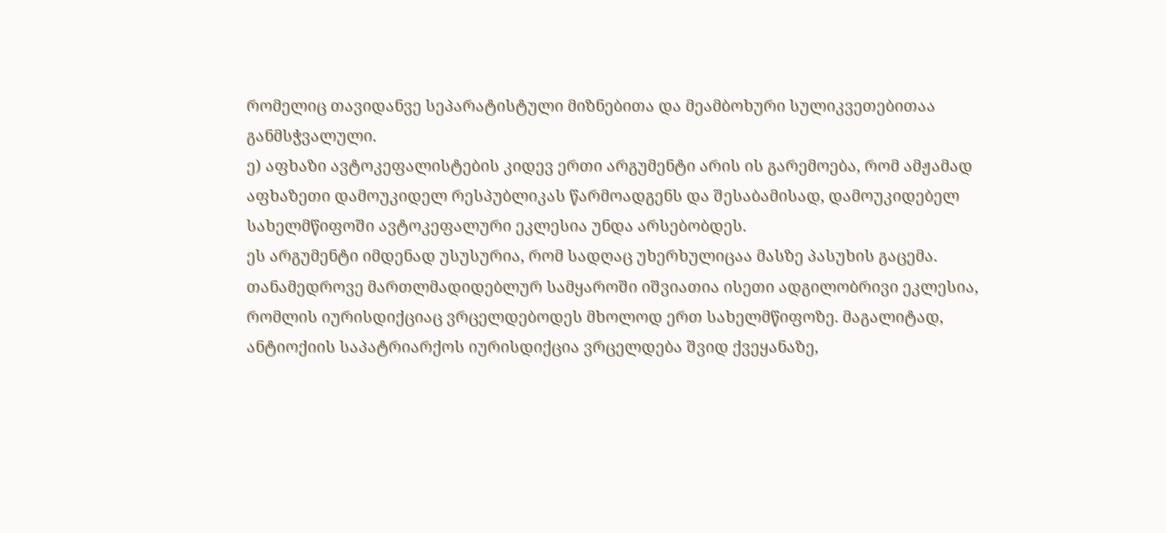რომელიც თავიდანვე სეპარატისტული მიზნებითა და მეამბოხური სულიკვეთებითაა განმსჭვალული.
ე) აფხაზი ავტოკეფალისტების კიდევ ერთი არგუმენტი არის ის გარემოება, რომ ამჟამად აფხაზეთი დამოუკიდელ რესპუბლიკას წარმოადგენს და შესაბამისად, დამოუკიდებელ სახელმწიფოში ავტოკეფალური ეკლესია უნდა არსებობდეს.
ეს არგუმენტი იმდენად უსუსურია, რომ სადღაც უხერხულიცაა მასზე პასუხის გაცემა. თანამედროვე მართლმადიდებლურ სამყაროში იშვიათია ისეთი ადგილობრივი ეკლესია, რომლის იურისდიქციაც ვრცელდებოდეს მხოლოდ ერთ სახელმწიფოზე. მაგალიტად, ანტიოქიის საპატრიარქოს იურისდიქცია ვრცელდება შვიდ ქვეყანაზე,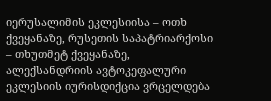იერუსალიმის ეკლესიისა – ოთხ ქვეყანაზე, რუსეთის საპატრიარქოსი – თხუთმეტ ქვეყანაზე, ალექსანდრიის ავტოკეფალური ეკლესიის იურისდიქცია ვრცელდება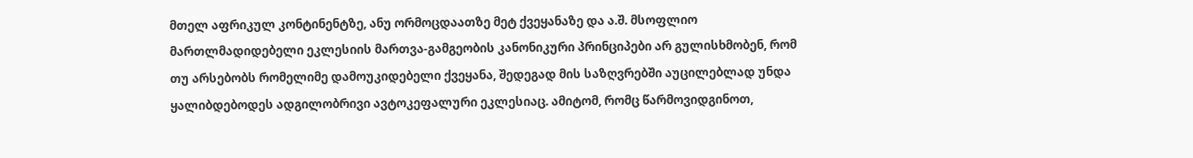მთელ აფრიკულ კონტინენტზე, ანუ ორმოცდაათზე მეტ ქვეყანაზე და ა.შ. მსოფლიო მართლმადიდებელი ეკლესიის მართვა-გამგეობის კანონიკური პრინციპები არ გულისხმობენ, რომ თუ არსებობს რომელიმე დამოუკიდებელი ქვეყანა, შედეგად მის საზღვრებში აუცილებლად უნდა ყალიბდებოდეს ადგილობრივი ავტოკეფალური ეკლესიაც. ამიტომ, რომც წარმოვიდგინოთ,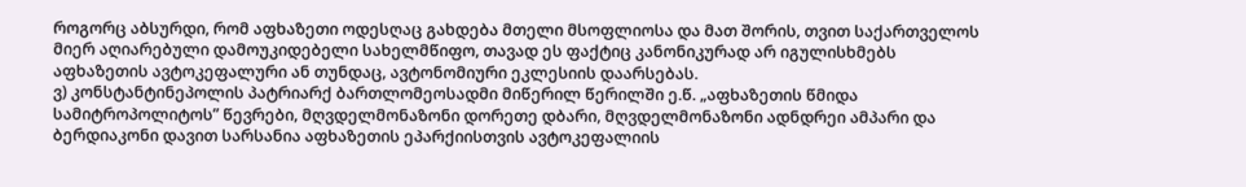როგორც აბსურდი, რომ აფხაზეთი ოდესღაც გახდება მთელი მსოფლიოსა და მათ შორის, თვით საქართველოს მიერ აღიარებული დამოუკიდებელი სახელმწიფო, თავად ეს ფაქტიც კანონიკურად არ იგულისხმებს აფხაზეთის ავტოკეფალური ან თუნდაც, ავტონომიური ეკლესიის დაარსებას.
ვ) კონსტანტინეპოლის პატრიარქ ბართლომეოსადმი მიწერილ წერილში ე.წ. „აფხაზეთის წმიდა სამიტროპოლიტოს” წევრები, მღვდელმონაზონი დორეთე დბარი, მღვდელმონაზონი ადნდრეი ამპარი და ბერდიაკონი დავით სარსანია აფხაზეთის ეპარქიისთვის ავტოკეფალიის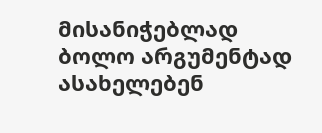მისანიჭებლად ბოლო არგუმენტად ასახელებენ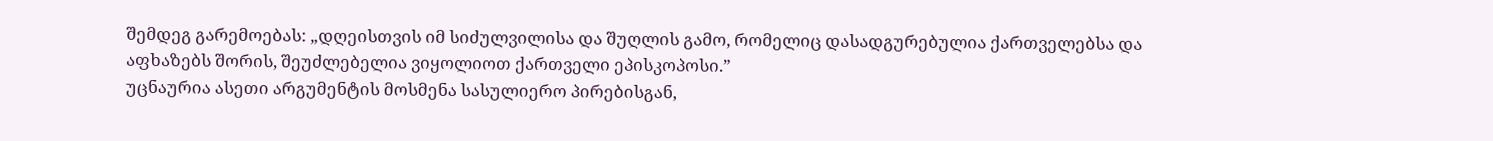შემდეგ გარემოებას: „დღეისთვის იმ სიძულვილისა და შუღლის გამო, რომელიც დასადგურებულია ქართველებსა და აფხაზებს შორის, შეუძლებელია ვიყოლიოთ ქართველი ეპისკოპოსი.”
უცნაურია ასეთი არგუმენტის მოსმენა სასულიერო პირებისგან,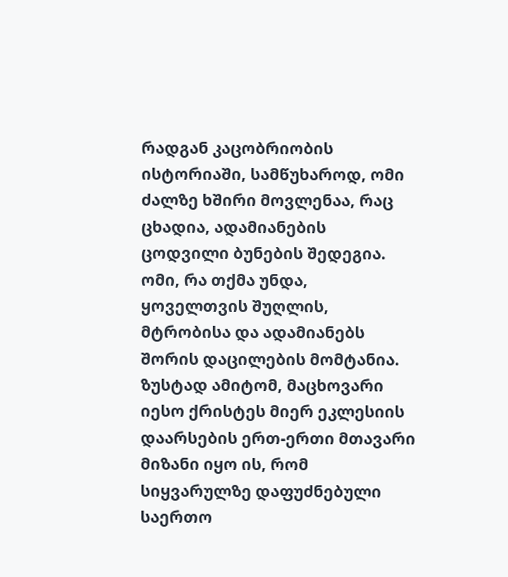რადგან კაცობრიობის ისტორიაში, სამწუხაროდ, ომი ძალზე ხშირი მოვლენაა, რაც ცხადია, ადამიანების ცოდვილი ბუნების შედეგია. ომი, რა თქმა უნდა, ყოველთვის შუღლის, მტრობისა და ადამიანებს შორის დაცილების მომტანია. ზუსტად ამიტომ, მაცხოვარი იესო ქრისტეს მიერ ეკლესიის დაარსების ერთ-ერთი მთავარი მიზანი იყო ის, რომ სიყვარულზე დაფუძნებული საერთო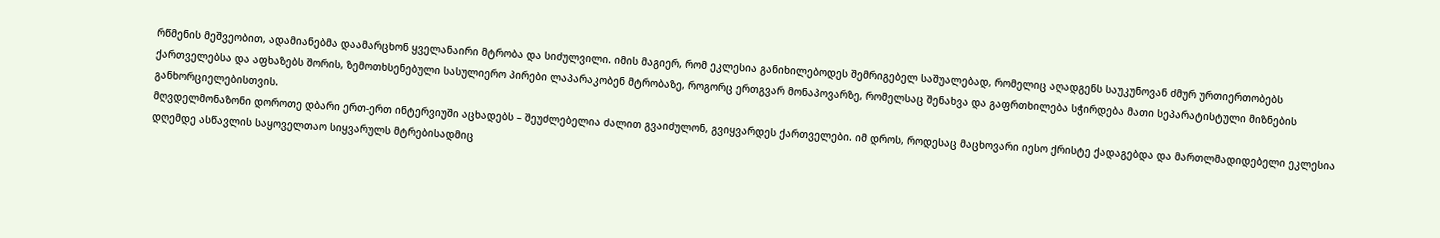რწმენის მეშვეობით, ადამიანებმა დაამარცხონ ყველანაირი მტრობა და სიძულვილი. იმის მაგიერ, რომ ეკლესია განიხილებოდეს შემრიგებელ საშუალებად, რომელიც აღადგენს საუკუნოვან ძმურ ურთიერთობებს ქართველებსა და აფხაზებს შორის, ზემოთხსენებული სასულიერო პირები ლაპარაკობენ მტრობაზე, როგორც ერთგვარ მონაპოვარზე, რომელსაც შენახვა და გაფრთხილება სჭირდება მათი სეპარატისტული მიზნების განხორციელებისთვის.
მღვდელმონაზონი დოროთე დბარი ერთ-ერთ ინტერვიუში აცხადებს – შეუძლებელია ძალით გვაიძულონ, გვიყვარდეს ქართველები. იმ დროს, როდესაც მაცხოვარი იესო ქრისტე ქადაგებდა და მართლმადიდებელი ეკლესია დღემდე ასწავლის საყოველთაო სიყვარულს მტრებისადმიც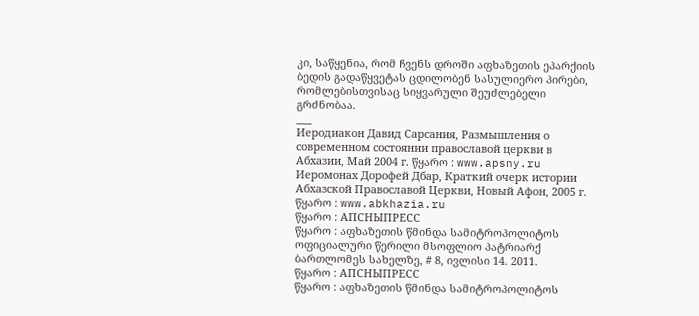კი, საწყენია, რომ ჩვენს დროში აფხაზეთის ეპარქიის ბედის გადაწყვეტას ცდილობენ სასულიერო პირები, რომლებისთვისაც სიყვარული შეუძლებელი გრძნობაა.
___
Иеродиакон Давид Сарсания, Размышления о современном состоянии православой церкви в Абхазии, Май 2004 г. წყარო : www.apsny.ru
Иеромонах Дорофей Дбар, Краткий очерк истории Абхазской Православой Церкви, Новый Афон, 2005 г. წყარო : www.abkhazia.ru
წყარო : АПСНЫПРЕСС
წყარო : აფხაზეთის წმინდა სამიტროპოლიტოს ოფიციალური წერილი მსოფლიო პატრიარქ ბართლომეს სახელზე, # 8, ივლისი 14. 2011.
წყარო : АПСНЫПРЕСС
წყარო : აფხაზეთის წმინდა სამიტროპოლიტოს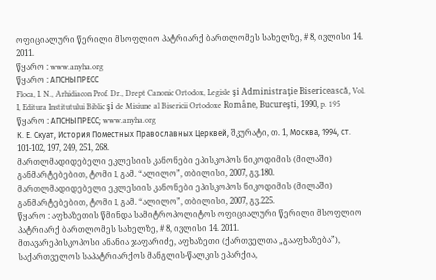ოფიციალური წერილი მსოფლიო პატრიარქ ბართლომეს სახელზე, # 8, ივლისი 14. 2011.
წყარო : www.anyha.org
წყარო : АПСНЫПРЕСС
Floca, I. N., Arhidiacon Prof. Dr., Drept Canonic Ortodox, Legisle şi Administraţie Bisericească, Vol. I, Editura Institutului Biblic şi de Misiune al Bisericii Ortodoxe Române, Bucureşti, 1990, p. 195
წყარო : АПСНЫПРЕСС; www.anyha.org
К. Е. Скуат, История Поместных Православных Церквей, შკურატი, თ. 1, Москва, 1994, ст. 101-102, 197, 249, 251, 268.
მართლმადიდებელი ეკლესიის კანონები ეპისკოპოს ნიკოდიმის (მილაში) განმარტებებით, ტომი I, გამ. “ალილო”, თბილისი, 2007, გვ.180.
მართლმადიდებელი ეკლესიის კანონები ეპისკოპოს ნიკოდიმის (მილაში) განმარტებებით, ტომი I, გამ. “ალილო”, თბილისი, 2007, გვ.225.
წყარო : აფხაზეთის წმინდა სამიტროპოლიტოს ოფიციალური წერილი მსოფლიო პატრიარქ ბართლომეს სახელზე, # 8, ივლისი 14. 2011.
მთავარეპისკოპოსი ანანია ჯაფარიძე, აფხაზეთი (ქართველთა „გააფხაზება”), საქართველოს საპატრიარქოს მანგლის-წალკის ეპარქია,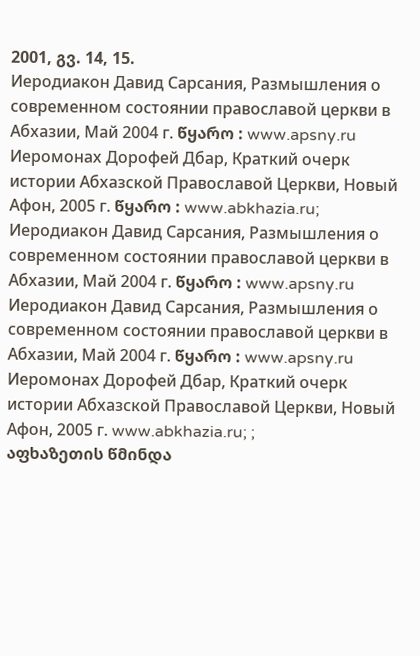2001, გვ. 14, 15.
Иеродиакон Давид Сарсания, Размышления о современном состоянии православой церкви в Абхазии, Май 2004 г. წყარო : www.apsny.ru
Иеромонах Дорофей Дбар, Краткий очерк истории Абхазской Православой Церкви, Новый Афон, 2005 г. წყარო : www.abkhazia.ru;
Иеродиакон Давид Сарсания, Размышления о современном состоянии православой церкви в Абхазии, Май 2004 г. წყარო : www.apsny.ru
Иеродиакон Давид Сарсания, Размышления о современном состоянии православой церкви в Абхазии, Май 2004 г. წყარო : www.apsny.ru
Иеромонах Дорофей Дбар, Краткий очерк истории Абхазской Православой Церкви, Новый Афон, 2005 г. www.abkhazia.ru; ;
აფხაზეთის წმინდა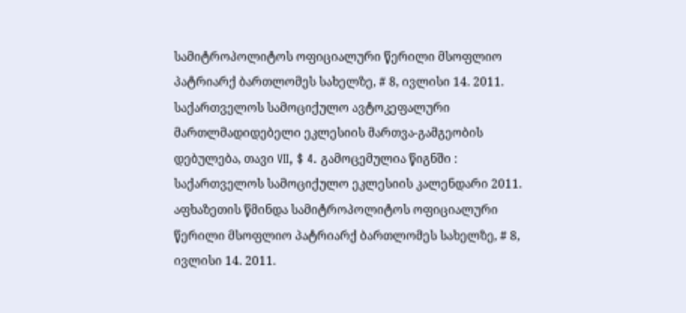სამიტროპოლიტოს ოფიციალური წერილი მსოფლიო პატრიარქ ბართლომეს სახელზე, # 8, ივლისი 14. 2011.
საქართველოს სამოციქულო ავტოკეფალური მართლმადიდებელი ეკლესიის მართვა-გამგეობის დებულება, თავი VII, $ 4. გამოცემულია წიგნში : საქართველოს სამოციქულო ეკლესიის კალენდარი 2011.
აფხაზეთის წმინდა სამიტროპოლიტოს ოფიციალური წერილი მსოფლიო პატრიარქ ბართლომეს სახელზე, # 8, ივლისი 14. 2011.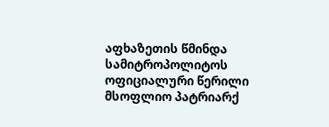აფხაზეთის წმინდა სამიტროპოლიტოს ოფიციალური წერილი მსოფლიო პატრიარქ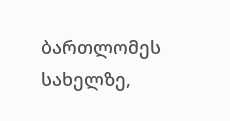ბართლომეს სახელზე,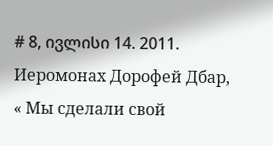# 8, ივლისი 14. 2011.
Иеромонах Дорофей Дбар, « Мы сделали свой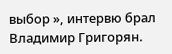выбор », интервю брал Владимир Григорян.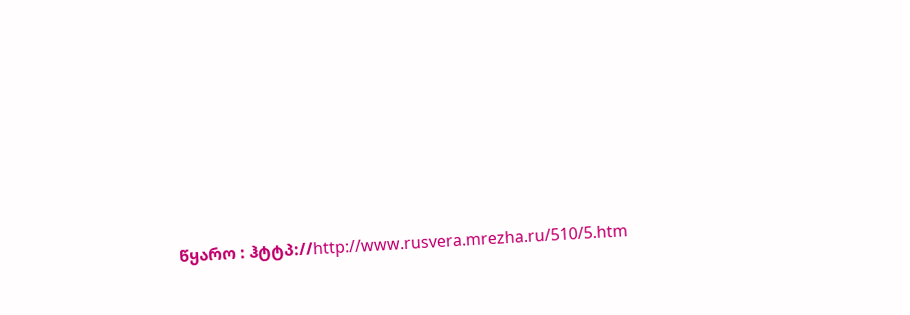წყარო : ჰტტპ://http://www.rusvera.mrezha.ru/510/5.htm